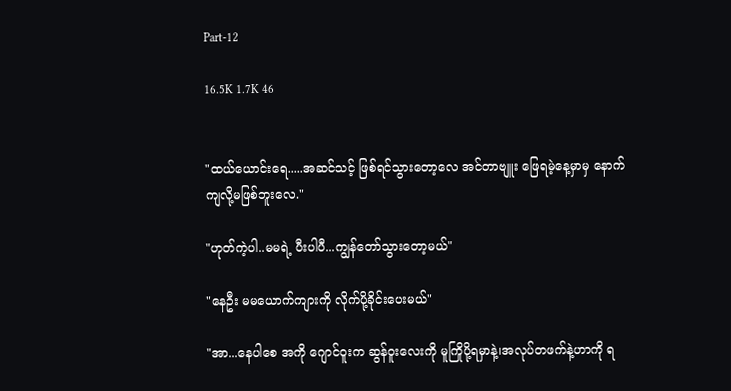Part-12

16.5K 1.7K 46


"ထယ်ယောင်းရေ.....အဆင်သင့် ဖြစ်ရင်သွားတော့လေ အင်တာဗျူး ဖြေရမဲ့နေ့မှာမှ နောက်ကျလို့မဖြစ်ဘူးလေ."

"ဟုတ်ကဲ့ပါ..မမရဲ့ ပီးပါပီ...ကျွန်တော်သွားတော့မယ်"

"နေဦး မမယောက်ကျားကို လိုက်ပို့ခိုင်းပေးမယ်"

"အာ...နေပါ‌စေ အကို ဂျောင်ဝူးက ဆွန်ဝူးလေးကို မူကြိုပို့ရမှာနဲ့၊အလုပ်တဖက်နဲ့ဟာကို ရ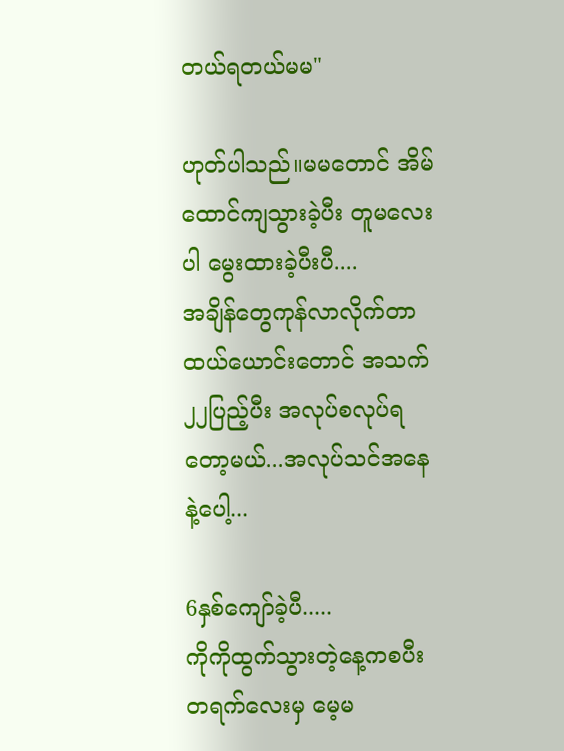တယ်ရတယ်မမ"

ဟုတ်ပါသည်။မမတောင် အိမ်ထောင်ကျသွားခဲ့ပီး တူမလေးပါ ‌မွေးထားခဲ့ပီးပီ....
အချိန်တွေကုန်လာလိုက်တာ ထယ်ယောင်းတောင် အသက်၂၂ပြည့်ပီး အလုပ်စလုပ်ရတော့မယ်...အလုပ်သင်အနေနဲ့ပေါ့...

6နှစ်ကျော်ခဲ့ပီ.....
ကိုကိုထွက်သွားတဲ့နေ့ကစပီး တရက်လေးမှ မေ့မ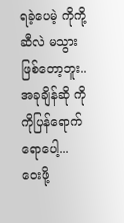ရခဲ့ပေမဲ့ ကိုကို့ဆီလဲ မသွားဖြစ်တော့ဘူး..
အခုချိန်ဆို ကိုကိုပြန်ရောက်ရောပေါ့...
ဝေးဖို့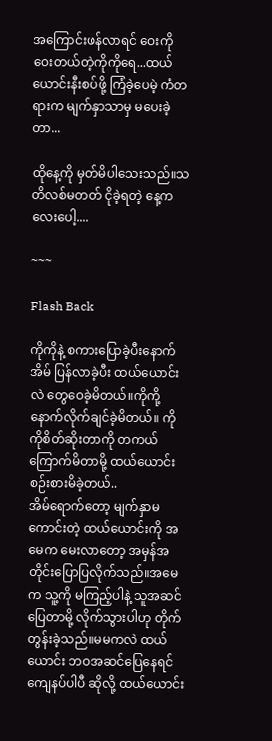အကြောင်းဖန်လာရင် ဝေးကို ဝေးတယ်တဲ့ကိုကိုရေ...ထယ်ယောင်းနီးစပ်ဖို့ ကြံခဲ့ပေမဲ့ ကံတရားက မျက်နှာသာမှ မပေးခဲ့တာ...

ထိုနေ့ကို မှတ်မိပါသေးသည်။သတိလစ်မတတ် ငိုခဲ့ရတဲ့ နေ့ကလေးပေါ့....

~~~

Flash Back

ကိုကိုနဲ့ စကားပြောခဲ့ပီးနောက် အိမ် ပြန်လာခဲ့ပီး ထယ်ယောင်းလဲ တွေဝေခဲ့မိတယ်။ကိုကို့နောက်လိုက်ချင်ခဲ့မိတယ်။ ကိုကိုစိတ်ဆိုးတာကို တကယ်ကြောက်မိတာမို့ ထယ်ယောင်း စဉ်းစားမိခဲ့တယ်..
အိမ်ရောက်တော့ မျက်နှာမကောင်းတဲ့ ထယ်ယောင်းကို အမေက မေးလာတော့ အမှန်အတိုင်းပြောပြလိုက်သည်။အမေက သူ့ကို မကြည့်ပါနဲ့ သူအဆင်ပြေတာမို့ လိုက်သွားပါဟု တိုက်တွန်းခဲ့သည်။မမကလဲ ထယ်ယောင်း ဘဝအဆင်ပြေနေရင် ကျေနပ်ပါပီ ဆိုလို့ ထယ်ယောင်း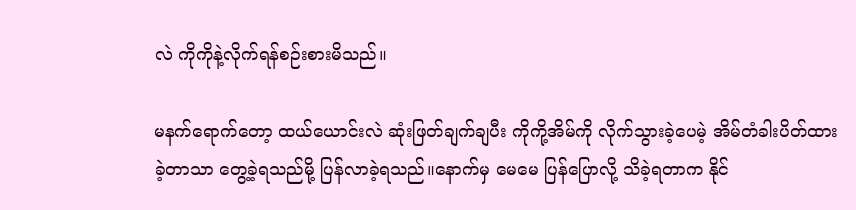လဲ ကိုကိုနဲ့လိုက်ရန်စဉ်းစားမိသည်။

မနက်ရောက်တော့ ထယ်ယောင်းလဲ ဆုံးဖြတ်ချက်ချပီး ကိုကို့အိမ်ကို လိုက်သွားခဲ့ပေမဲ့ အိမ်တံခါးပိတ်ထားခဲ့တာသာ တွေ့ခဲ့ရသည်မို့ ပြန်လာခဲ့ရသည်။နောက်မှ မေ‌မေ ပြန်ပြောလို့ သိခဲ့ရတာက နိုင်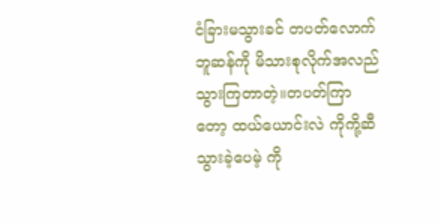ငံခြားမသွားခင် တပတ်လောက် ဘူဆန်ကို မိသားစုလိုက်အလည် သွားကြတာတဲ့။တပတ်ကြာတော့ ထယ်ယောင်းလဲ ကိုကို့ဆီသွားခဲ့ပေမဲ့ ကို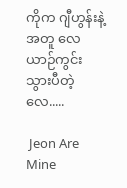ကိုက ဂျီဟွန်းနဲ့အတူ လေယာဉ်ကွင်းသွားပီတဲ့လေ.....

 Jeon Are Mine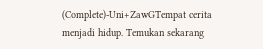(Complete)-Uni+ZawGTempat cerita menjadi hidup. Temukan sekarang